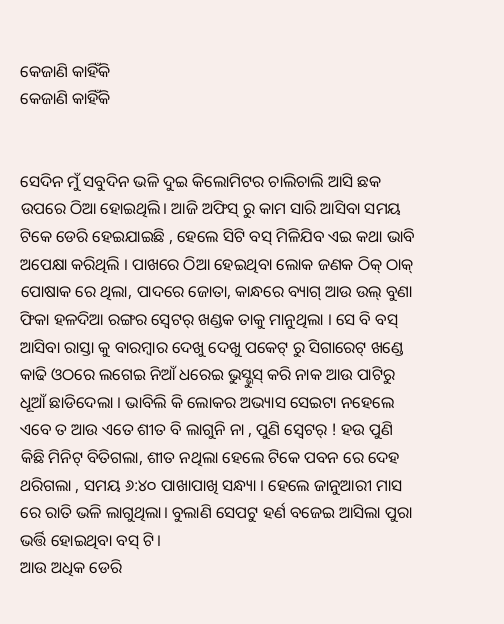କେଜାଣି କାହିଁକି
କେଜାଣି କାହିଁକି


ସେଦିନ ମୁଁ ସବୁଦିନ ଭଳି ଦୁଇ କିଲୋମିଟର ଚାଲିଚାଲି ଆସି ଛକ ଉପରେ ଠିଆ ହୋଇଥିଲି। ଆଜି ଅଫିସ୍ ରୁ କାମ ସାରି ଆସିବା ସମୟ ଟିକେ ଡେରି ହେଇଯାଇଛି , ହେଲେ ସିଟି ବସ୍ ମିଳିଯିବ ଏଇ କଥା ଭାବି ଅପେକ୍ଷା କରିଥିଲି । ପାଖରେ ଠିଆ ହେଇଥିବା ଲୋକ ଜଣକ ଠିକ୍ ଠାକ୍ ପୋଷାକ ରେ ଥିଲା, ପାଦରେ ଜୋତା, କାନ୍ଧରେ ବ୍ୟାଗ୍ ଆଉ ଉଲ୍ ବୁଣା ଫିକା ହଳଦିଆ ରଙ୍ଗର ସ୍ଵେଟର୍ ଖଣ୍ଡକ ତାକୁ ମାନୁଥିଲା । ସେ ବି ବସ୍ ଆସିବା ରାସ୍ତା କୁ ବାରମ୍ବାର ଦେଖୁ ଦେଖୁ ପକେଟ୍ ରୁ ସିଗାରେଟ୍ ଖଣ୍ଡେ କାଢି ଓଠରେ ଲଗେଇ ନିଆଁ ଧରେଇ ଭୁସ୍ଭୁସ୍ କରି ନାକ ଆଉ ପାଟିରୁ ଧୂଆଁ ଛାଡିଦେଲା । ଭାବିଲି କି ଲୋକର ଅଭ୍ୟାସ ସେଇଟା ନହେଲେ ଏବେ ତ ଆଉ ଏତେ ଶୀତ ବି ଲାଗୁନି ନା , ପୁଣି ସ୍ଵେଟର୍ ! ହଉ ପୁଣି କିଛି ମିନିଟ୍ ବିତିଗଲା, ଶୀତ ନଥିଲା ହେଲେ ଟିକେ ପବନ ରେ ଦେହ ଥରିଗଲା , ସମୟ ୬:୪୦ ପାଖାପାଖି ସନ୍ଧ୍ୟା । ହେଲେ ଜାନୁଆରୀ ମାସ ରେ ରାତି ଭଳି ଲାଗୁଥିଲା। ବୁଲାଣି ସେପଟୁ ହର୍ଣ ବଜେଇ ଆସିଲା ପୁରା ଭର୍ତ୍ତି ହୋଇଥିବା ବସ୍ ଟି।
ଆଉ ଅଧିକ ଡେରି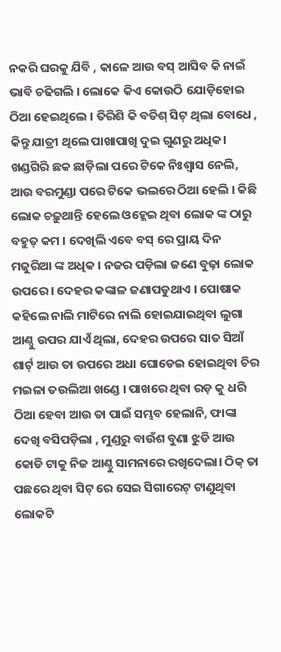ନକରି ଘରକୁ ଯିବି , କାଳେ ଆଉ ବସ୍ ଆସିବ କି ନାଇଁ ଭାବି ଚଢିଗଲି । ଲୋକେ କିଏ କୋଉଠି ଯୋଡ଼ିହୋଇ ଠିଆ ହେଇଥିଲେ । ତିରିଶି କି ବତିଶ୍ ସିଟ୍ ଥିଲା ବୋଧେ , କିନ୍ତୁ ଯାତ୍ରୀ ଥିଲେ ପାଖାପାଖି ଦୁଇ ଗୁଣରୁ ଅଧିକ। ଖଣ୍ଡଗିରି ଛକ ଛାଡ଼ିଲା ପରେ ଟିକେ ନିଃଶ୍ୱାସ ନେଲି, ଆଉ ବରମୁଣ୍ଡା ପରେ ଟିକେ ଭଲରେ ଠିଆ ହେଲି । କିଛି ଲୋକ ଚଢ଼ୁଥାନ୍ତି ହେଲେ ଓହ୍ଲେଇ ଥିବା ଲୋକ ଙ୍କ ଠାରୁ ବହୁତ୍ କମ । ଦେଖିଲି ଏବେ ବସ୍ ରେ ପ୍ରାୟ ଦିନ ମଜୁରିଆ ଙ୍କ ଅଧିକ । ନଜର ପଡ଼ିଲା ଜଣେ ବୁଢ଼ା ଲୋକ ଉପରେ । ଦେହର କଙ୍କାଳ ଜଣାପଡୁଥାଏ । ପୋଷାକ କହିଲେ ନାଲି ମାଟିରେ ନାଲି ହୋଇଯାଇଥିବା ଲୁଗା ଆଣ୍ଠୁ ଉପର ଯାଏଁ ଥିଲା, ଦେହର ଉପରେ ସାତ ସିଆଁ ଶାର୍ଟ୍ ଆଉ ତା ଉପରେ ଅଧା ଘୋଡେଇ ହୋଇଥିବା ଚିର
ମଇଳା ତଉଲିଆ ଖଣ୍ଡେ । ପାଖରେ ଥିବା ରଡ଼ କୁ ଧରି ଠିଆ ହେବା ଆଉ ତା ପାଇଁ ସମ୍ଭବ ହେଲାନି, ଫାଙ୍କା ଦେଖି ବସିପଡ଼ିଲା , ମୁଣ୍ଡରୁ ବାଉଁଶ ବୁଣା ଝୁଡି ଆଉ କୋଡି ଟାକୁ ନିଜ ଆଣ୍ଠୁ ସାମନାରେ ରଖିଦେଲା। ଠିକ୍ ତା ପଛରେ ଥିବା ସିଟ୍ ରେ ସେଇ ସିଗାରେଟ୍ ଟାଣୁଥିବା ଲୋକଟି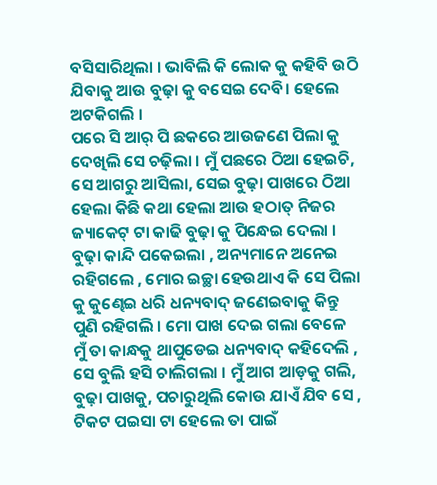ବସିସାରିଥିଲା । ଭାବିଲି କି ଲୋକ କୁ କହିବି ଉଠି ଯିବାକୁ ଆଉ ବୁଢ଼ା କୁ ବସେଇ ଦେବି। ହେଲେ ଅଟକିଗଲି ।
ପରେ ସି ଆର୍ ପି ଛକରେ ଆଉଜଣେ ପିଲା କୁ ଦେଖିଲି ସେ ଚଢ଼ିଲା । ମୁଁ ପଛରେ ଠିଆ ହେଇଚି, ସେ ଆଗରୁ ଆସିଲା, ସେଇ ବୁଢ଼ା ପାଖରେ ଠିଆ ହେଲା କିଛି କଥା ହେଲା ଆଉ ହଠାତ୍ ନିଜର ଜ୍ୟାକେଟ୍ ଟା କାଢି ବୁଢ଼ା କୁ ପିନ୍ଧେଇ ଦେଲା । ବୁଢ଼ା କାନ୍ଦି ପକେଇଲା , ଅନ୍ୟମାନେ ଅନେଇ ରହିଗଲେ , ମୋର ଇଚ୍ଛା ହେଉଥାଏ କି ସେ ପିଲା କୁ କୁଣ୍ଢେଇ ଧରି ଧନ୍ୟବାଦ୍ ଜଣେଇବାକୁ କିନ୍ତୁ ପୁଣି ରହିଗଲି । ମୋ ପାଖ ଦେଇ ଗଲା ବେଳେ ମୁଁ ତା କାନ୍ଧକୁ ଥାପୁଡେଇ ଧନ୍ୟବାଦ୍ କହିଦେଲି , ସେ ବୁଲି ହସି ଚାଲିଗଲା । ମୁଁ ଆଗ ଆଡ଼କୁ ଗଲି, ବୁଢ଼ା ପାଖକୁ, ପଚାରୁଥିଲି କୋଉ ଯାଏଁ ଯିବ ସେ , ଟିକଟ ପଇସା ଟା ହେଲେ ତା ପାଇଁ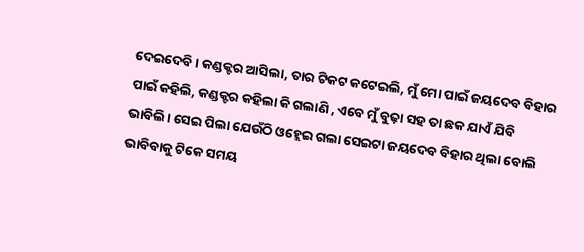ଦେଇଦେବି । କଣ୍ଡକ୍ଟର ଆସିଲା, ତାର ଟିକଟ କଟେଇଲି, ମୁଁ ମୋ ପାଇଁ ଜୟଦେବ ବିହାର ପାଇଁ କହିଲି, କଣ୍ଡକ୍ଟର କହିଲା କି ଗଲାଣି , ଏବେ ମୁଁ ବୁଢ଼ା ସହ ତା ଛକ ଯାଏଁ ଯିବି ଭାବିଲି। ସେଇ ପିଲା ଯେଉଁଠି ଓହ୍ଲେଇ ଗଲା ସେଇଟା ଜୟଦେବ ବିହାର ଥିଲା ବୋଲି ଭାବିବାକୁ ଟିକେ ସମୟ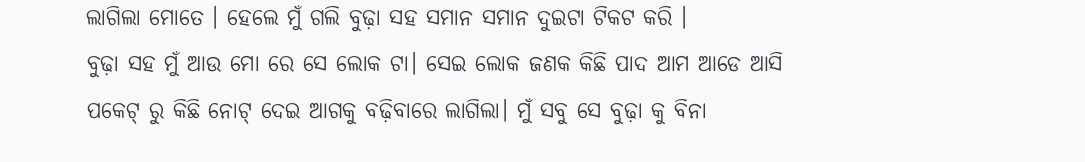ଲାଗିଲା ମୋତେ । ହେଲେ ମୁଁ ଗଲି ବୁଢ଼ା ସହ ସମାନ ସମାନ ଦୁଇଟା ଟିକଟ କରି ।
ବୁଢ଼ା ସହ ମୁଁ ଆଉ ମୋ ରେ ସେ ଲୋକ ଟା। ସେଇ ଲୋକ ଜଣକ କିଛି ପାଦ ଆମ ଆଡେ ଆସି ପକେଟ୍ ରୁ କିଛି ନୋଟ୍ ଦେଇ ଆଗକୁ ବଢ଼ିବାରେ ଲାଗିଲା। ମୁଁ ସବୁ ସେ ବୁଢ଼ା କୁ ବିନା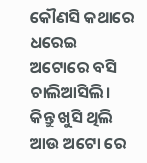କୌଣସି କଥାରେ ଧରେଇ ଅଟୋରେ ବସି ଚାଲିଆସିଲି। କିନ୍ତୁ ଖୁସି ଥିଲି ଆଉ ଅଟୋ ରେ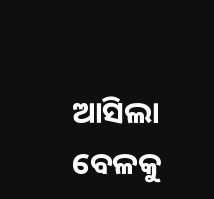ଆସିଲା ବେଳକୁ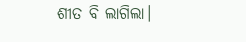ଶୀତ ବି ଲାଗିଲା।